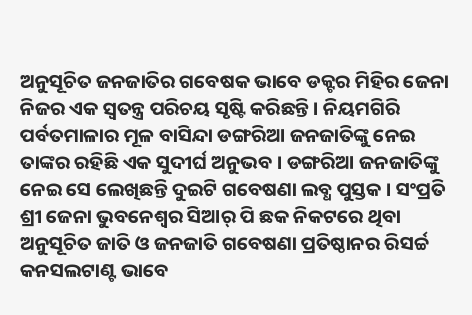ଅନୁସୂଚିତ ଜନଜାତିର ଗବେଷକ ଭାବେ ଡକ୍ଟର ମିହିର ଜେନା ନିଜର ଏକ ସ୍ୱତନ୍ତ୍ର ପରିଚୟ ସୃଷ୍ଟି କରିଛନ୍ତି । ନିୟମଗିରି ପର୍ବତମାଳାର ମୂଳ ବାସିନ୍ଦା ଡଙ୍ଗରିଆ ଜନଜାତିଙ୍କୁ ନେଇ ତାଙ୍କର ରହିଛି ଏକ ସୁଦୀର୍ଘ ଅନୁଭବ । ଡଙ୍ଗରିଆ ଜନଜାତିଙ୍କୁ ନେଇ ସେ ଲେଖିଛନ୍ତି ଦୁଇଟି ଗବେଷଣା ଲବ୍ଧ ପୁସ୍ତକ । ସଂପ୍ରତି ଶ୍ରୀ ଜେନା ଭୁବନେଶ୍ୱର ସିଆର୍ ପି ଛକ ନିକଟରେ ଥିବା ଅନୁସୂଚିତ ଜାତି ଓ ଜନଜାତି ଗବେଷଣା ପ୍ରତିଷ୍ଠାନର ରିସର୍ଚ୍ଚ କନସଲଟାଣ୍ଟ ଭାବେ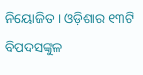ନିୟୋଜିତ । ଓଡ଼ିଶାର ୧୩ଟି ବିପଦସଙ୍କୁଳ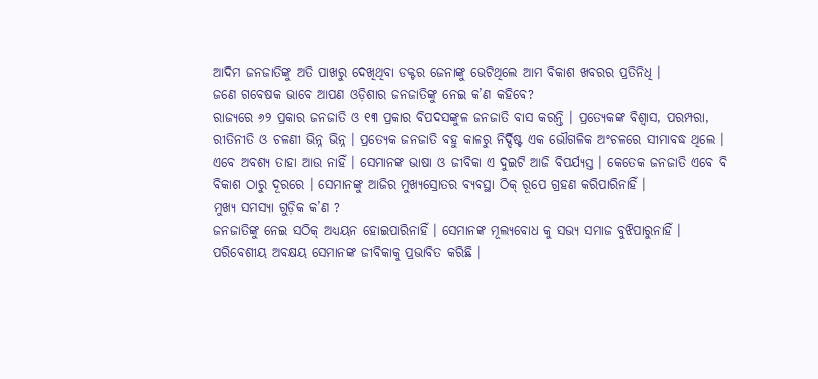ଆଦିମ ଜନଜାତିଙ୍କୁ ଅତି ପାଖରୁ ଦେଖିଥିବା ଡକ୍ଟର ଜେନାଙ୍କୁ ଭେଟିଥିଲେ ଆମ ବିକାଶ ଖବରର ପ୍ରତିନିଧି ।
ଜଣେ ଗବେଷକ ଭାବେ ଆପଣ ଓଡ଼ିଶାର ଜନଜାତିଙ୍କୁ ନେଇ କ’ଣ କହିବେ?
ରାଜ୍ୟରେ ୬୨ ପ୍ରକାର ଜନଜାତି ଓ ୧୩ ପ୍ରକାର ବିପଦସଙ୍କୁଳ ଜନଜାତି ବାସ କରନ୍ତି । ପ୍ରତ୍ୟେକଙ୍କ ବିଶ୍ୱାସ, ପରମ୍ପରା, ରୀତିନୀତି ଓ ଚଳଣୀ ଭିନ୍ନ ଭିନ୍ନ । ପ୍ରତ୍ୟେକ ଜନଜାତି ବହୁ କାଳରୁ ନିର୍ଦ୍ଦିଷ୍ଟ ଏକ ଭୌଗଳିକ ଅଂଚଳରେ ସୀମାବଦ୍ଧ ଥିଲେ । ଏବେ ଅବଶ୍ୟ ତାହା ଆଉ ନାହିଁ । ସେମାନଙ୍କ ଭାଷା ଓ ଜୀବିକା ଏ ଦୁଇଟି ଆଜି ବିପର୍ଯ୍ୟସ୍ତ । କେତେକ ଜନଜାତି ଏବେ ବି ବିକାଶ ଠାରୁ ଦୂରରେ । ସେମାନଙ୍କୁ ଆଜିର ମୁଖ୍ୟସ୍ରୋତର ବ୍ୟବସ୍ଥା ଠିକ୍ ରୂପେ ଗ୍ରହଣ କରିପାରିନାହିଁ ।
ମୁଖ୍ୟ ସମସ୍ୟା ଗୁଡ଼ିକ କ’ଣ ?
ଜନଜାତିଙ୍କୁ ନେଇ ସଠିକ୍ ଅଧ୍ୟୟନ ହୋଇପାରିନାହିଁ । ସେମାନଙ୍କ ମୂଲ୍ୟବୋଧ କୁ ସଭ୍ୟ ସମାଜ ବୁଝିପାରୁନାହିଁ । ପରିବେଶୀୟ ଅବକ୍ଷୟ ସେମାନଙ୍କ ଜୀବିକାକୁ ପ୍ରଭାବିତ କରିଛି ।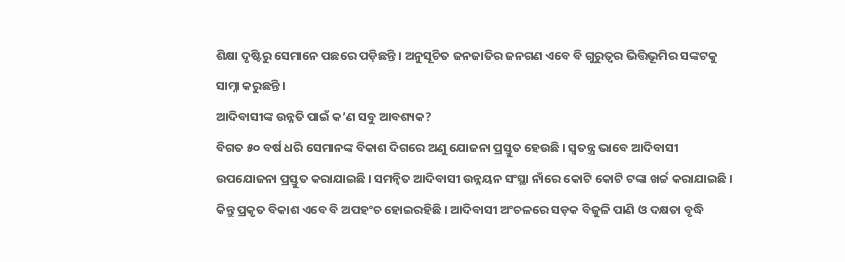ଶିକ୍ଷା ଦୃଷ୍ଟିରୁ ସେମାନେ ପଛରେ ପଡ଼ିଛନ୍ତି । ଅନୁସୂଚିତ ଜନଜାତିର ଜନଗଣ ଏବେ ବି ଗୁରୁତ୍ୱର ଭିତ୍ତିଭୂମିର ସଙ୍କଟକୁ ସାମ୍ନା କରୁଛନ୍ତି ।
ଆଦିବାସୀଙ୍କ ଉନ୍ନତି ପାଇଁ କ’ଣ ସବୁ ଆବଶ୍ୟକ?
ବିଗତ ୫୦ ବର୍ଷ ଧରି ସେମାନଙ୍କ ବିକାଶ ଦିଗରେ ଅଣୁ ଯୋଜନା ପ୍ରସ୍ତୁତ ହେଉଛି । ସ୍ୱତନ୍ତ୍ର ଭାବେ ଆଦିବାସୀ ଉପଯୋଜନା ପ୍ରସ୍ତୁତ କରାଯାଇଛି । ସମନ୍ୱିତ ଆଦିବାସୀ ଉନ୍ନୟନ ସଂସ୍ଥା ନାଁରେ କୋଟି କୋଟି ଟଙ୍କା ଖର୍ଚ୍ଚ କରାଯାଇଛି । କିନ୍ତୁ ପ୍ରକୃତ ବିକାଶ ଏବେ ବି ଅପହଂଚ ହୋଇରହିଛି । ଆଦିବାସୀ ଅଂଚଳରେ ସଡ଼କ ବିଜୁଳି ପାଣି ଓ ଦକ୍ଷତା ବୃଦ୍ଧି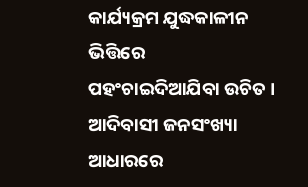କାର୍ଯ୍ୟକ୍ରମ ଯୁଦ୍ଧକାଳୀନ ଭିତ୍ତିରେ ପହଂଚାଇଦିଆଯିବା ଉଚିତ । ଆଦିବାସୀ ଜନସଂଖ୍ୟା ଆଧାରରେ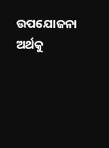ଉପଯୋଜନା ଅର୍ଥକୁ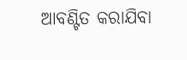ଆବଣ୍ଟିତ କରାଯିବା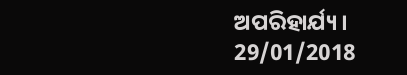ଅପରିହାର୍ଯ୍ୟ ।
29/01/2018